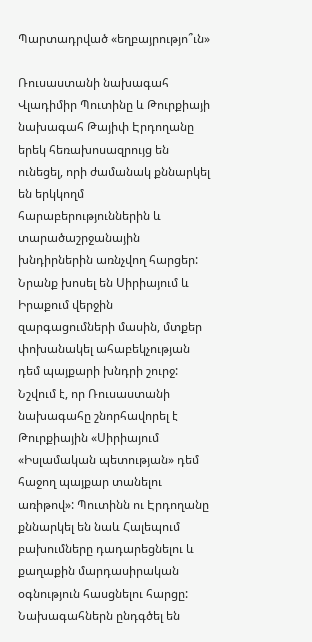Պարտադրված «եղբայրությո՞ւն»

Ռուսաստանի նախագահ Վլադիմիր Պուտինը և Թուրքիայի նախագահ Թայիփ Էրդողանը երեկ հեռախոսազրույց են ունեցել, որի ժամանակ քննարկել են երկկողմ հարաբերություններին և տարածաշրջանային խնդիրներին առնչվող հարցեր: Նրանք խոսել են Սիրիայում և Իրաքում վերջին զարգացումների մասին, մտքեր փոխանակել ահաբեկչության դեմ պայքարի խնդրի շուրջ: Նշվում է, որ Ռուսաստանի նախագահը շնորհավորել է Թուրքիային «Սիրիայում «Իսլամական պետության» դեմ հաջող պայքար տանելու առիթով»: Պուտինն ու Էրդողանը քննարկել են նաև Հալեպում բախումները դադարեցնելու և քաղաքին մարդասիրական օգնություն հասցնելու հարցը: Նախագահներն ընդգծել են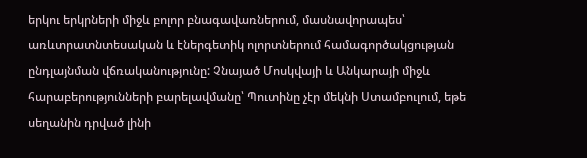երկու երկրների միջև բոլոր բնագավառներում, մասնավորապես՝ առևտրատնտեսական և էներգետիկ ոլորտներում համագործակցության ընդլայնման վճռականությունը: Չնայած Մոսկվայի և Անկարայի միջև հարաբերությունների բարելավմանը՝ Պուտինը չէր մեկնի Ստամբուլում, եթե սեղանին դրված լինի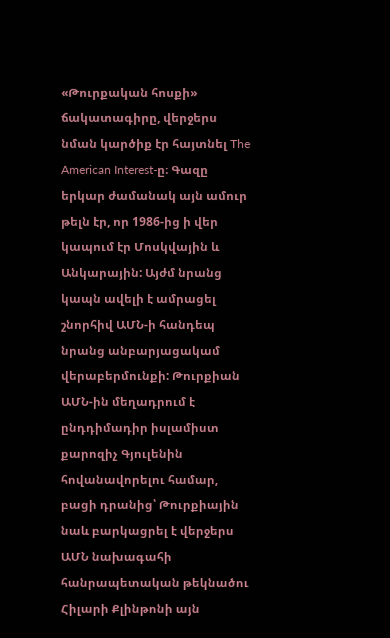«Թուրքական հոսքի» ճակատագիրը, վերջերս նման կարծիք էր հայտնել The American Interest-ը։ Գազը երկար ժամանակ այն ամուր թելն էր, որ 1986-ից ի վեր կապում էր Մոսկվային և Անկարային: Այժմ նրանց կապն ավելի է ամրացել շնորհիվ ԱՄՆ-ի հանդեպ նրանց անբարյացակամ վերաբերմունքի: Թուրքիան ԱՄՆ-ին մեղադրում է ընդդիմադիր իսլամիստ քարոզիչ Գյուլենին հովանավորելու համար, բացի դրանից՝ Թուրքիային նաև բարկացրել է վերջերս ԱՄՆ նախագահի հանրապետական թեկնածու Հիլարի Քլինթոնի այն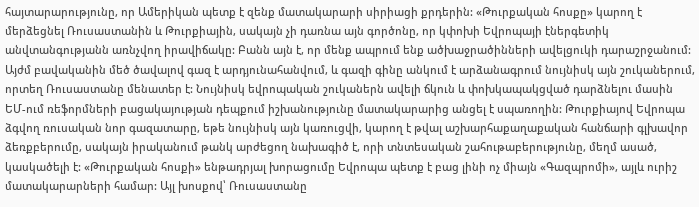հայտարարությունը, որ Ամերիկան պետք է զենք մատակարարի սիրիացի քրդերին: «Թուրքական հոսքը» կարող է մերձեցնել Ռուսաստանին և Թուրքիային, սակայն չի դառնա այն գործոնը, որ կփոխի Եվրոպայի էներգետիկ անվտանգությանն առնչվող իրավիճակը: Բանն այն է, որ մենք ապրում ենք ածխաջրածինների ավելցուկի դարաշրջանում: Այժմ բավականին մեծ ծավալով գազ է արդյունահանվում, և գազի գինը անկում է արձանագրում նույնիսկ այն շուկաներում, որտեղ Ռուսաստանը մենատեր է: Նույնիսկ եվրոպական շուկաներն ավելի ճկուն և փոխկապակցված դարձնելու մասին ԵՄ-ում ռեֆորմների բացակայության դեպքում իշխանությունը մատակարարից անցել է սպառողին: Թուրքիայով Եվրոպա ձգվող ռուսական նոր գազատարը, եթե նույնիսկ այն կառուցվի, կարող է թվալ աշխարհաքաղաքական հանճարի գլխավոր ձեռքբերումը, սակայն իրականում թանկ արժեցող նախագիծ է, որի տնտեսական շահութաբերությունը, մեղմ ասած, կասկածելի է: «Թուրքական հոսքի» ենթադրյալ խորացումը Եվրոպա պետք է բաց լինի ոչ միայն «Գազպրոմի», այլև ուրիշ մատակարարների համար: Այլ խոսքով՝ Ռուսաստանը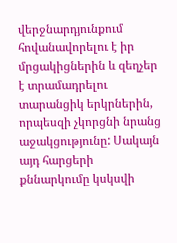վերջնարդյունքում հովանավորելու է իր մրցակիցներին և զեղչեր է տրամադրելու տարանցիկ երկրներին, որպեսզի չկորցնի նրանց աջակցությունը: Սակայն այդ հարցերի քննարկումը կսկսվի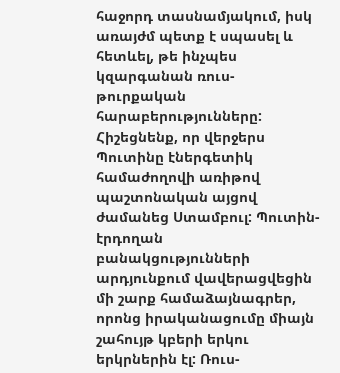հաջորդ տասնամյակում, իսկ առայժմ պետք է սպասել և հետևել, թե ինչպես կզարգանան ռուս-թուրքական հարաբերությունները: Հիշեցնենք, որ վերջերս Պուտինը էներգետիկ համաժողովի առիթով պաշտոնական այցով ժամանեց Ստամբուլ: Պուտին-էրդողան բանակցությունների արդյունքում վավերացվեցին մի շարք համաձայնագրեր, որոնց իրականացումը միայն շահույթ կբերի երկու երկրներին էլ: Ռուս-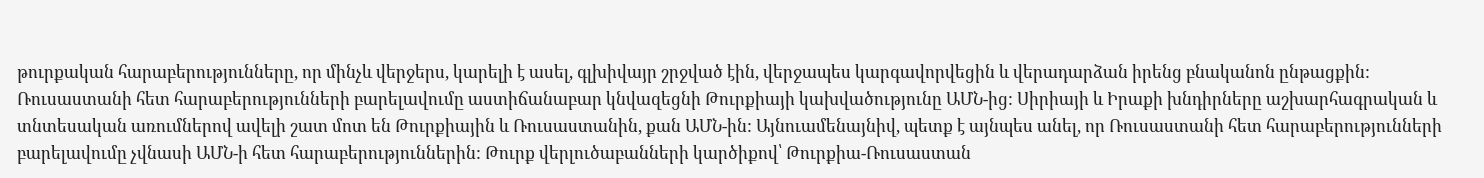թուրքական հարաբերությունները, որ մինչև վերջերս, կարելի է ասել, գլխիվայր շրջված էին, վերջապես կարգավորվեցին և վերադարձան իրենց բնականոն ընթացքին: Ռուսաստանի հետ հարաբերությունների բարելավումը աստիճանաբար կնվազեցնի Թուրքիայի կախվածությունը ԱՄՆ-ից: Սիրիայի և Իրաքի խնդիրները աշխարհագրական և տնտեսական առումներով ավելի շատ մոտ են Թուրքիային և Ռուսաստանին, քան ԱՄՆ-ին: Այնուամենայնիվ, պետք է այնպես անել, որ Ռուսաստանի հետ հարաբերությունների բարելավումը չվնասի ԱՄՆ-ի հետ հարաբերություններին: Թուրք վերլուծաբանների կարծիքով՝ Թուրքիա-Ռուսաստան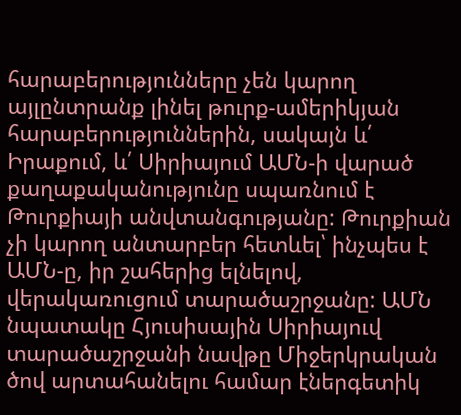հարաբերությունները չեն կարող այլընտրանք լինել թուրք-ամերիկյան հարաբերություններին, սակայն և՛ Իրաքում, և՛ Սիրիայում ԱՄՆ-ի վարած քաղաքականությունը սպառնում է Թուրքիայի անվտանգությանը: Թուրքիան չի կարող անտարբեր հետևել՝ ինչպես է ԱՄՆ-ը, իր շահերից ելնելով, վերակառուցում տարածաշրջանը: ԱՄՆ նպատակը Հյուսիսային Սիրիայուվ տարածաշրջանի նավթը Միջերկրական ծով արտահանելու համար էներգետիկ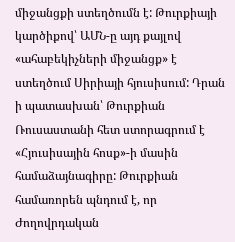միջանցքի ստեղծումն է: Թուրքիայի կարծիքով՝ ԱՄՆ-ը այդ քայլով «ահաբեկիչների միջանցք» է ստեղծում Սիրիայի հյուսիսում: Դրան ի պատասխան՝ Թուրքիան Ռուսաստանի հետ ստորագրում է «Հյուսիսային հոսք»-ի մասին համաձայնագիրը: Թուրքիան համառորեն պնդում է, որ Ժողովրդական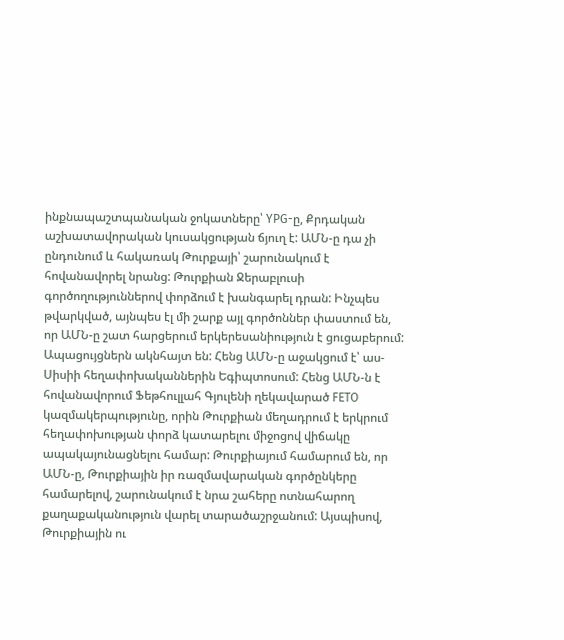ինքնապաշտպանական ջոկատները՝ YPG-ը, Քրդական աշխատավորական կուսակցության ճյուղ է: ԱՄՆ-ը դա չի ընդունում և հակառակ Թուրքայի՝ շարունակում է հովանավորել նրանց: Թուրքիան Ջերաբլուսի գործողություններով փորձում է խանգարել դրան: Ինչպես թվարկված, այնպես էլ մի շարք այլ գործոններ փաստում են, որ ԱՄՆ-ը շատ հարցերում երկերեսանիություն է ցուցաբերում: Ապացույցներն ակնհայտ են: Հենց ԱՄՆ-ը աջակցում է՝ աս-Սիսիի հեղափոխականներին Եգիպտոսում: Հենց ԱՄՆ-ն է հովանավորում Ֆեթհուլլահ Գյուլենի ղեկավարած FETO կազմակերպությունը, որին Թուրքիան մեղադրում է երկրում հեղափոխության փորձ կատարելու միջոցով վիճակը ապակայունացնելու համար: Թուրքիայում համարում են, որ ԱՄՆ-ը, Թուրքիային իր ռազմավարական գործընկերը համարելով, շարունակում է նրա շահերը ոտնահարող քաղաքականություն վարել տարածաշրջանում: Այսպիսով, Թուրքիային ու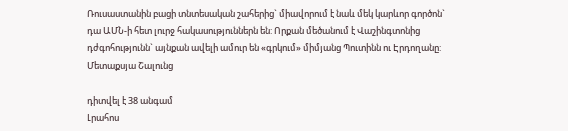Ռուսաստանին բացի տնտեսական շահերից` միավորում է նաև մեկ կարևոր գործոն` դա ԱՄՆ-ի հետ լուրջ հակասություններն են: Որքան մեծանում է Վաշինգտոնից դժգոհությունն` այնքան ավելի ամուր են «գրկում» միմյանց Պուտինն ու Էրդողանը: Մետաքսյա Շալունց

դիտվել է 38 անգամ
Լրահոս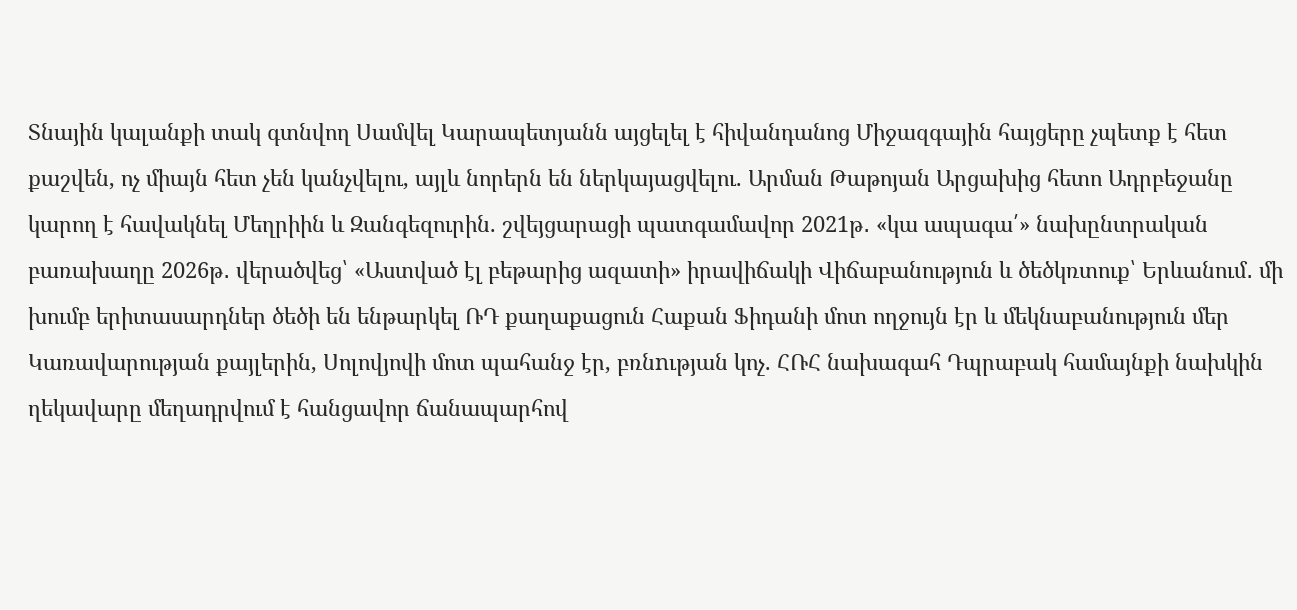Տնային կալանքի տակ գտնվող Սամվել Կարապետյանն այցելել է հիվանդանոց Միջազգային հայցերը չպետք է հետ քաշվեն, ոչ միայն հետ չեն կանչվելու, այլև նորերն են ներկայացվելու. Արման Թաթոյան Արցախից հետո Ադրբեջանը կարող է հավակնել Մեղրիին և Զանգեզուրին. շվեյցարացի պատգամավոր 2021թ․ «կա ապագա՛» նախընտրական բառախաղը 2026թ․ վերածվեց՝ «Աստված էլ բեթարից ազատի» իրավիճակի Վիճաբանություն և ծեծկռտուք՝ Երևանում․ մի խումբ երիտասարդներ ծեծի են ենթարկել ՌԴ քաղաքացուն Հաքան Ֆիդանի մոտ ողջույն էր և մեկնաբանություն մեր Կառավարության քայլերին, Սոլովյովի մոտ պահանջ էր, բռնnւթյան կոչ. ՀՌՀ նախագահ Դպրաբակ համայնքի նախկին ղեկավարը մեղադրվում է հանցավոր ճանապարհով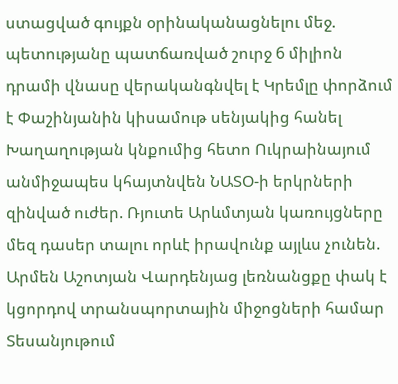ստացված գույքն օրինականացնելու մեջ. պետությանը պատճառված շուրջ 6 միլիոն դրամի վնասը վերականգնվել է Կրեմլը փորձում է Փաշինյանին կիսամութ սենյակից հանել Խաղաղության կնքումից հետո Ուկրաինայում անմիջապես կհայտնվեն ՆԱՏՕ-ի երկրների զինված ուժեր. Ռյուտե Արևմտյան կառույցները մեզ դասեր տալու որևէ իրավունք այլևս չունեն. Արմեն Աշոտյան Վարդենյաց լեռնանցքը փակ է կցորդով տրանսպորտային միջոցների համար Տեսանյութում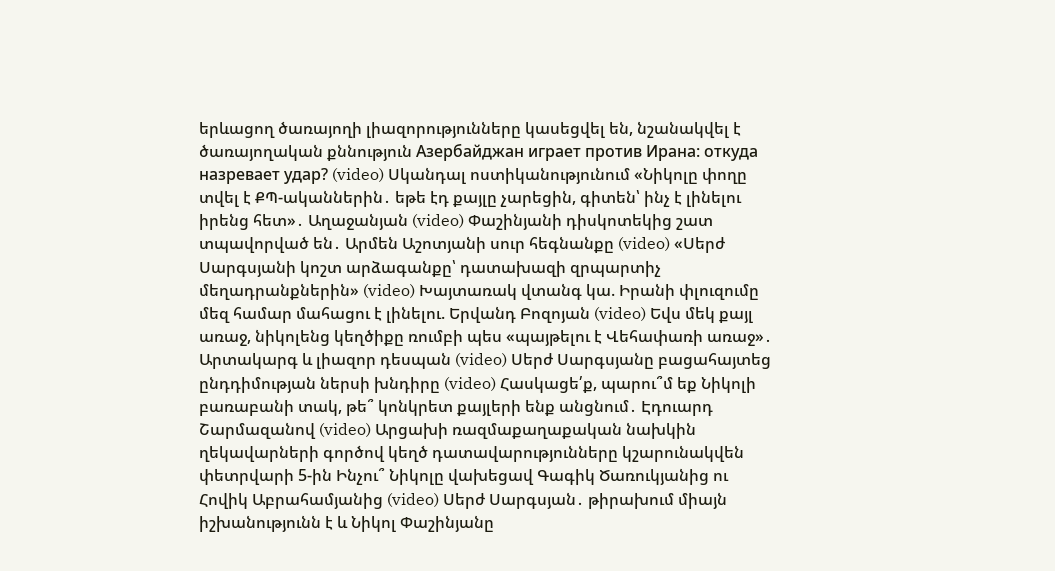երևացող ծառայողի լիազորությունները կասեցվել են, նշանակվել է ծառայողական քննություն Азербайджан играет против Ирана: откуда назревает удар? (video) Սկանդալ ոստիկանությունում «Նիկոլը փողը տվել է ՔՊ-ականներին․ եթե էդ քայլը չարեցին, գիտեն՝ ինչ է լինելու իրենց հետ»․ Աղաջանյան (video) Փաշինյանի դիսկոտեկից շատ տպավորված են․ Արմեն Աշոտյանի սուր հեգնանքը (video) «Սերժ Սարգսյանի կոշտ արձագանքը՝ դատախազի զրպարտիչ մեղադրանքներին» (video) Խայտառակ վտանգ կա. Իրանի փլուզումը մեզ համար մահացու է լինելու. Երվանդ Բոզոյան (video) Եվս մեկ քայլ առաջ, նիկոլենց կեղծիքը ռումբի պես «պայթելու է Վեհափառի առաջ»․ Արտակարգ և լիազոր դեսպան (video) Սերժ Սարգսյանը բացահայտեց ընդդիմության ներսի խնդիրը (video) Հասկացե՛ք, պարու՞մ եք Նիկոլի բառաբանի տակ, թե՞ կոնկրետ քայլերի ենք անցնում․ Էդուարդ Շարմազանով (video) Արցախի ռազմաքաղաքական նախկին ղեկավարների գործով կեղծ դատավարությունները կշարունակվեն փետրվարի 5-ին Ինչու՞ Նիկոլը վախեցավ Գագիկ Ծառուկյանից ու Հովիկ Աբրահամյանից (video) Սերժ Սարգսյան․ թիրախում միայն իշխանությունն է և Նիկոլ Փաշինյանը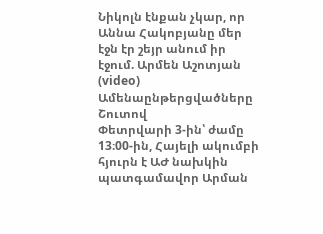Նիկոլն էնքան չկար, որ Աննա Հակոբյանը մեր էջն էր շեյր անում իր էջում. Արմեն Աշոտյան (video)
Ամենաընթերցվածները
Շուտով
Փետրվարի 3-ին՝ ժամը 13։00-ին, Հայելի ակումբի հյուրն է ԱԺ նախկին պատգամավոր Արման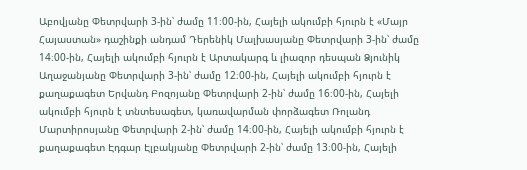Աբովյանը Փետրվարի 3-ին՝ ժամը 11։00-ին, Հայելի ակումբի հյուրն է «Մայր Հայաստան» դաշինքի անդամ Դերենիկ Մալխասյանը Փետրվարի 3-ին՝ ժամը 14։00-ին, Հայելի ակումբի հյուրն է Արտակարգ և լիազոր դեսպան Ձյունիկ Աղաջանյանը Փետրվարի 3-ին՝ ժամը 12։00-ին, Հայելի ակումբի հյուրն է քաղաքագետ Երվանդ Բոզոյանը Փետրվարի 2-ին՝ ժամը 16։00-ին, Հայելի ակումբի հյուրն է տնտեսագետ, կառավարման փորձագետ Ռոլանդ Մարտիրոսյանը Փետրվարի 2-ին՝ ժամը 14։00-ին, Հայելի ակումբի հյուրն է քաղաքագետ Էդգար Էլբակյանը Փետրվարի 2-ին՝ ժամը 13։00-ին, Հայելի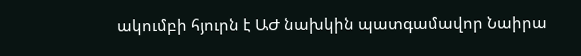ակումբի հյուրն է ԱԺ նախկին պատգամավոր Նաիրա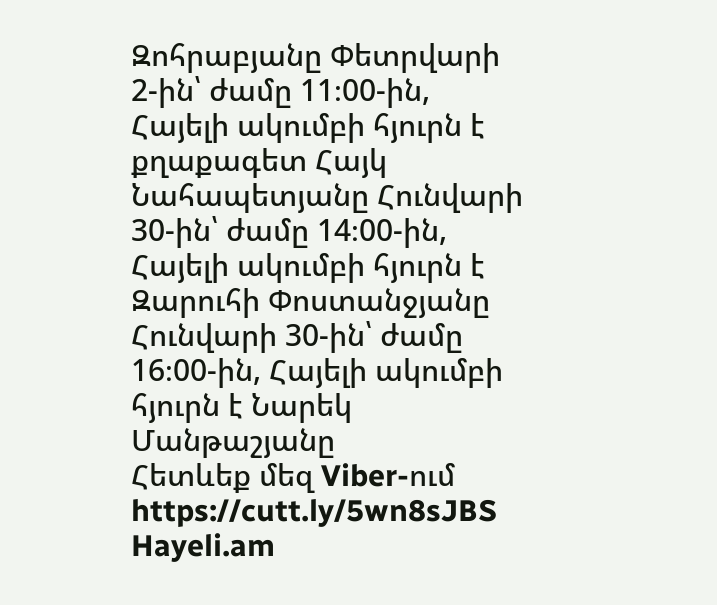Զոհրաբյանը Փետրվարի 2-ին՝ ժամը 11։00-ին, Հայելի ակումբի հյուրն է քղաքագետ Հայկ Նահապետյանը Հունվարի 30-ին՝ ժամը 14։00-ին, Հայելի ակումբի հյուրն է Զարուհի Փոստանջյանը Հունվարի 30-ին՝ ժամը 16։00-ին, Հայելի ակումբի հյուրն է Նարեկ Մանթաշյանը
Հետևեք մեզ Viber-ում https://cutt.ly/5wn8sJBS
Hayeli.am